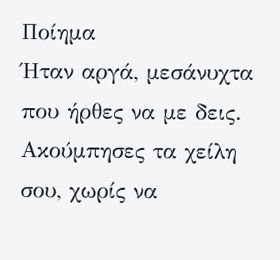Ποίημα
Ήταν αργά, μεσάνυχτα που ήρθες να με δεις.
Ακούμπησες τα χείλη σου, χωρίς να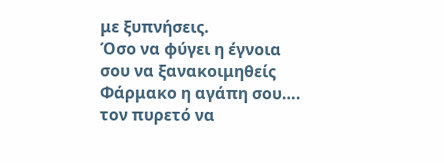με ξυπνήσεις.
Όσο να φύγει η έγνοια σου να ξανακοιμηθείς
Φάρμακο η αγάπη σου…. τον πυρετό να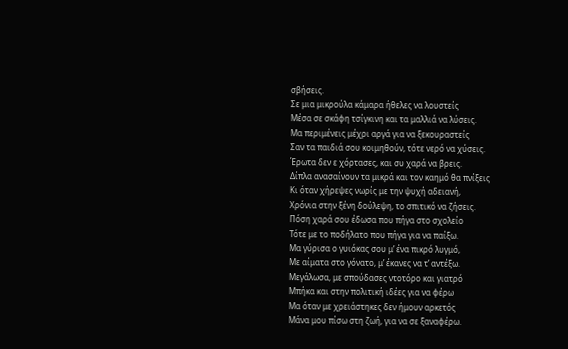σβήσεις.
Σε μια μικρούλα κάμαρα ήθελες να λουστείς
Μέσα σε σκάφη τσίγκινη και τα μαλλιά να λύσεις.
Μα περιμένεις μέχρι αργά για να ξεκουραστείς
Σαν τα παιδιά σου κοιμηθούν, τότε νερό να χύσεις.
Έρωτα δεν ε χόρτασες, και συ χαρά να βρεις.
Δίπλα ανασαίνουν τα μικρά και τον καημό θα πνίξεις
Κι όταν χήρεψες νωρίς με την ψυχή αδειανή,
Χρόνια στην ξένη δούλεψη, το σπιτικό να ζήσεις.
Πόση χαρά σου έδωσα που πήγα στο σχολείο
Τότε με το ποδήλατο που πήγα για να παίξω.
Μα γύρισα ο γυιόκας σου μ’ ένα πικρό λυγμό,
Με αίματα στο γόνατο, μ’ έκανες να τ’ αντέξω.
Μεγάλωσα, με σπούδασες ντοτόρο και γιατρό
Μπήκα και στην πολιτική ιδέες για να φέρω
Μα όταν με χρειάστηκες δεν ήμουν αρκετός
Μάνα μου πίσω στη ζωή, για να σε ξαναφέρω.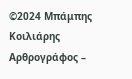©2024 Μπάμπης Κοιλιάρης
Αρθρογράφος –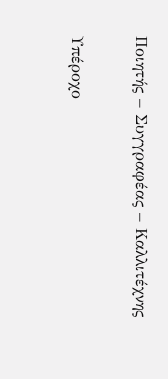Ποιητής – Συγγραφέας – Καλλιτέχνης

Υπέροχο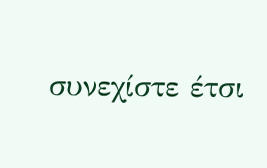συνεχίστε έτσι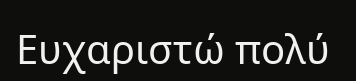Ευχαριστώ πολύ